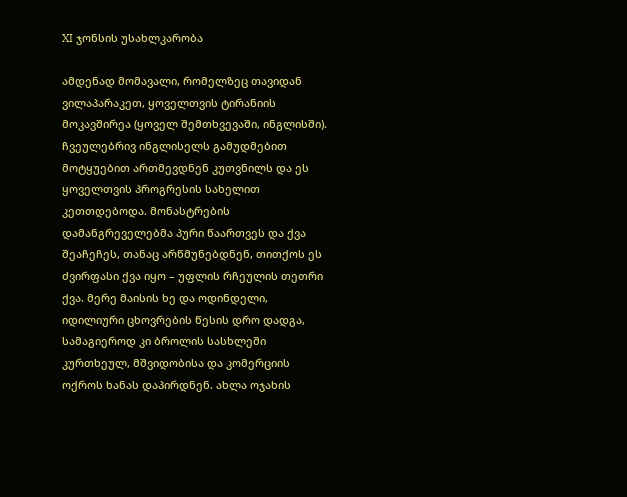XI ჯონსის უსახლკარობა

ამდენად მომავალი, რომელზეც თავიდან ვილაპარაკეთ, ყოველთვის ტირანიის მოკავშირეა (ყოველ შემთხვევაში, ინგლისში). ჩვეულებრივ ინგლისელს გამუდმებით მოტყუებით ართმევდნენ კუთვნილს და ეს ყოველთვის პროგრესის სახელით კეთთდებოდა. მონასტრების დამანგრეველებმა პური წაართვეს და ქვა შეაჩეჩეს, თანაც არწმუნებდნენ, თითქოს ეს ძვირფასი ქვა იყო – უფლის რჩეულის თეთრი ქვა. მერე მაისის ხე და ოდინდელი, იდილიური ცხოვრების წესის დრო დადგა, სამაგიეროდ კი ბროლის სასხლეში კურთხეულ, მშვიდობისა და კომერციის ოქროს ხანას დაპირდნენ. ახლა ოჯახის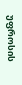უფროსის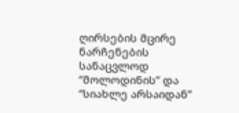ღირსების მცირე ნარჩენების სანაცვლოდ “მოლოდინის” და “სიახლე არსაიდან”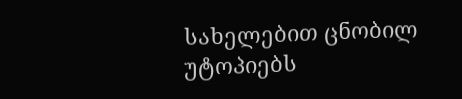სახელებით ცნობილ უტოპიებს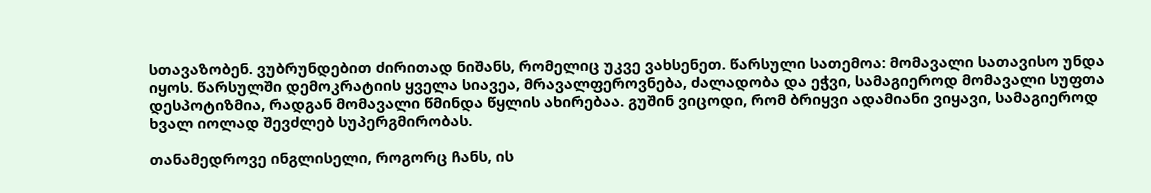სთავაზობენ. ვუბრუნდებით ძირითად ნიშანს, რომელიც უკვე ვახსენეთ. წარსული სათემოა: მომავალი სათავისო უნდა იყოს. წარსულში დემოკრატიის ყველა სიავეა, მრავალფეროვნება, ძალადობა და ეჭვი, სამაგიეროდ მომავალი სუფთა დესპოტიზმია, რადგან მომავალი წმინდა წყლის ახირებაა. გუშინ ვიცოდი, რომ ბრიყვი ადამიანი ვიყავი, სამაგიეროდ ხვალ იოლად შევძლებ სუპერგმირობას.

თანამედროვე ინგლისელი, როგორც ჩანს, ის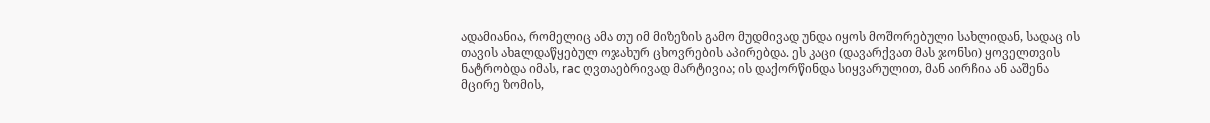ადამიანია, რომელიც ამა თუ იმ მიზეზის გამო მუდმივად უნდა იყოს მოშორებული სახლიდან, სადაც ის თავის ახaლდაწყებულ ოჯახურ ცხოვრების აპირებდა. ეს კაცი (დავარქვათ მას ჯონსი) ყოველთვის ნატრობდა იმას, rac ღვთაებრივად მარტივია; ის დაქორწინდა სიყვარულით, მან აირჩია ან ააშენა მცირე ზომის,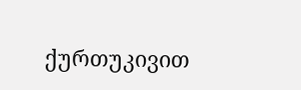ქურთუკივით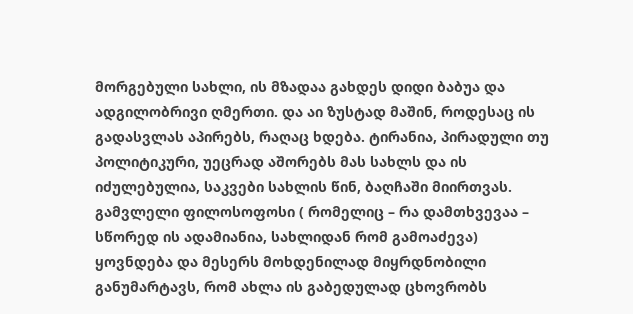მორგებული სახლი, ის მზადაა გახდეს დიდი ბაბუა და ადგილობრივი ღმერთი. და აი ზუსტად მაშინ, როდესაც ის გადასვლას აპირებს, რაღაც ხდება. ტირანია, პირადული თუ პოლიტიკური, უეცრად აშორებს მას სახლს და ის იძულებულია, საკვები სახლის წინ, ბაღჩაში მიირთვას. გამვლელი ფილოსოფოსი ( რომელიც – რა დამთხვევაა – სწორედ ის ადამიანია, სახლიდან რომ გამოაძევა) ყოვნდება და მესერს მოხდენილად მიყრდნობილი განუმარტავს, რომ ახლა ის გაბედულად ცხოვრობს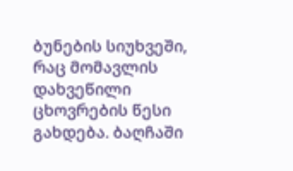ბუნების სიუხვეში, რაც მომავლის დახვეწილი ცხოვრების წესი გახდება. ბაღჩაში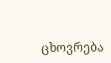ცხოვრება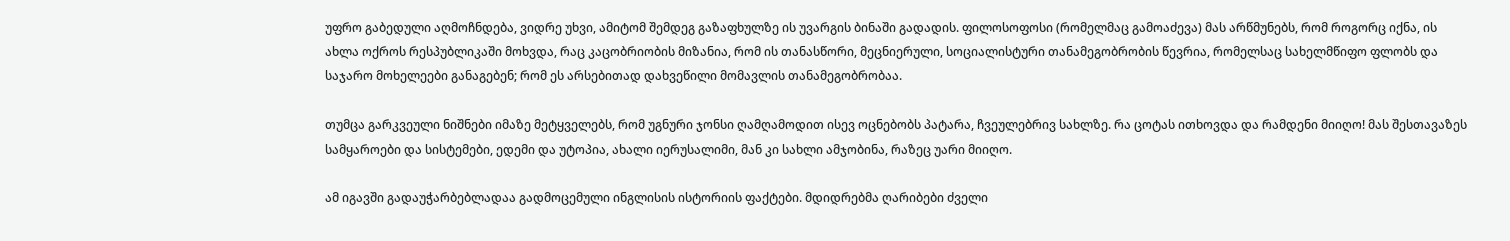უფრო გაბედული აღმოჩნდება, ვიდრე უხვი, ამიტომ შემდეგ გაზაფხულზე ის უვარგის ბინაში გადადის. ფილოსოფოსი (რომელმაც გამოაძევა) მას არწმუნებს, რომ როგორც იქნა, ის ახლა ოქროს რესპუბლიკაში მოხვდა, რაც კაცობრიობის მიზანია, რომ ის თანასწორი, მეცნიერული, სოციალისტური თანამეგობრობის წევრია, რომელსაც სახელმწიფო ფლობს და საჯარო მოხელეები განაგებენ; რომ ეს არსებითად დახვეწილი მომავლის თანამეგობრობაა.

თუმცა გარკვეული ნიშნები იმაზე მეტყველებს, რომ უგნური ჯონსი ღამღამოდით ისევ ოცნებობს პატარა, ჩვეულებრივ სახლზე. რა ცოტას ითხოვდა და რამდენი მიიღო! მას შესთავაზეს სამყაროები და სისტემები, ედემი და უტოპია, ახალი იერუსალიმი, მან კი სახლი ამჯობინა, რაზეც უარი მიიღო.

ამ იგავში გადაუჭარბებლადაა გადმოცემული ინგლისის ისტორიის ფაქტები. მდიდრებმა ღარიბები ძველი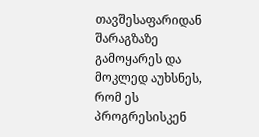თავშესაფარიდან შარაგზაზე გამოყარეს და მოკლედ აუხსნეს, რომ ეს პროგრესისკენ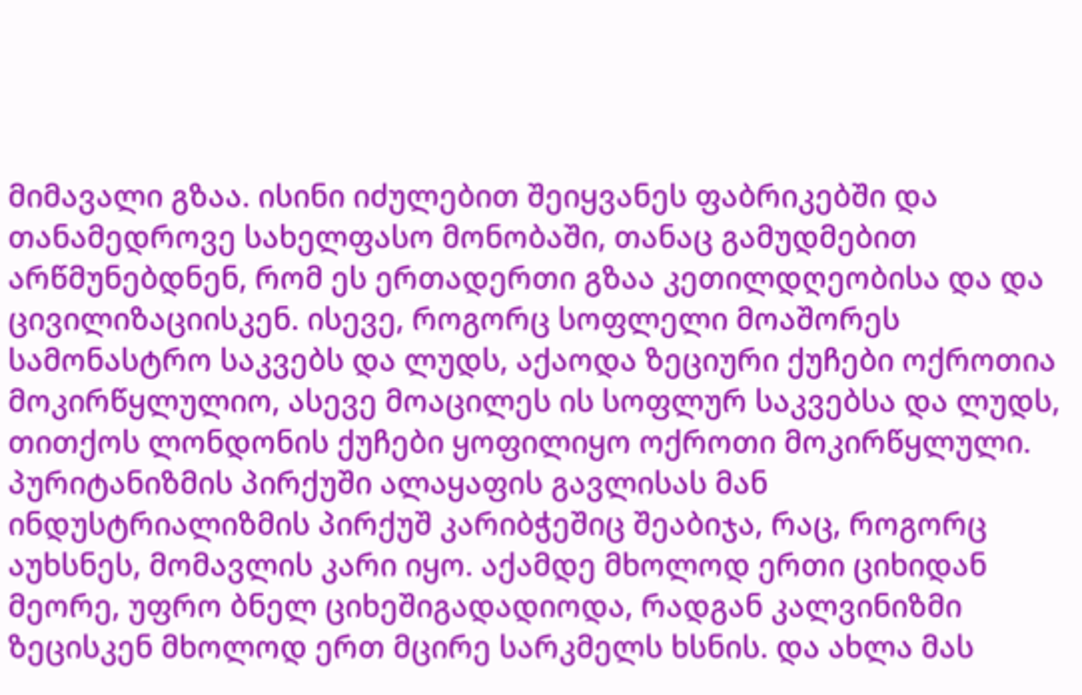მიმავალი გზაა. ისინი იძულებით შეიყვანეს ფაბრიკებში და თანამედროვე სახელფასო მონობაში, თანაც გამუდმებით არწმუნებდნენ, რომ ეს ერთადერთი გზაა კეთილდღეობისა და და ცივილიზაციისკენ. ისევე, როგორც სოფლელი მოაშორეს სამონასტრო საკვებს და ლუდს, აქაოდა ზეციური ქუჩები ოქროთია მოკირწყლულიო, ასევე მოაცილეს ის სოფლურ საკვებსა და ლუდს, თითქოს ლონდონის ქუჩები ყოფილიყო ოქროთი მოკირწყლული. პურიტანიზმის პირქუში ალაყაფის გავლისას მან ინდუსტრიალიზმის პირქუშ კარიბჭეშიც შეაბიჯა, რაც, როგორც აუხსნეს, მომავლის კარი იყო. აქამდე მხოლოდ ერთი ციხიდან მეორე, უფრო ბნელ ციხეშიგადადიოდა, რადგან კალვინიზმი ზეცისკენ მხოლოდ ერთ მცირე სარკმელს ხსნის. და ახლა მას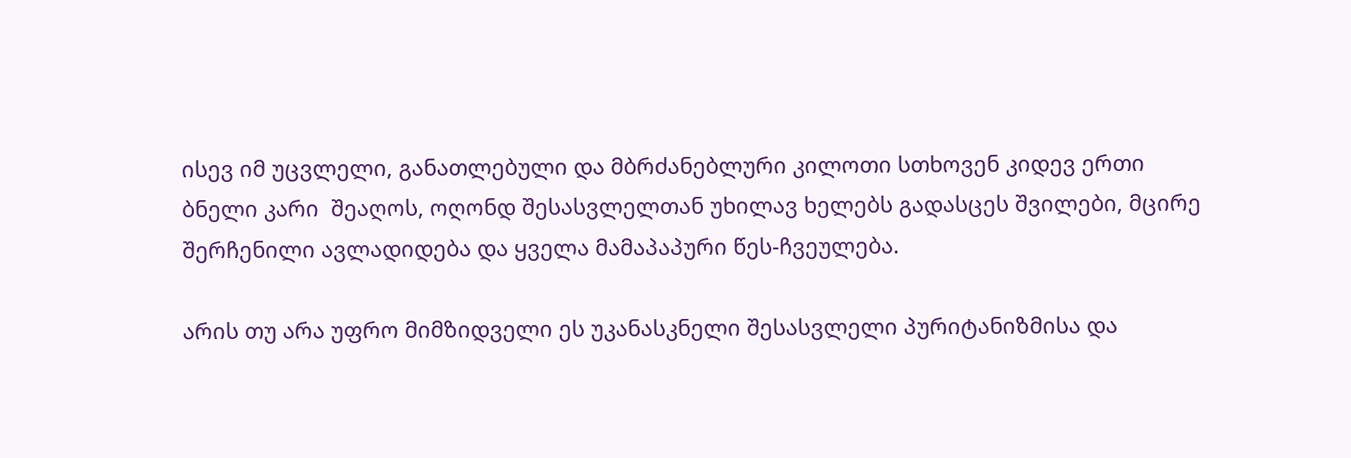ისევ იმ უცვლელი, განათლებული და მბრძანებლური კილოთი სთხოვენ კიდევ ერთი ბნელი კარი  შეაღოს, ოღონდ შესასვლელთან უხილავ ხელებს გადასცეს შვილები, მცირე შერჩენილი ავლადიდება და ყველა მამაპაპური წეს-ჩვეულება.

არის თუ არა უფრო მიმზიდველი ეს უკანასკნელი შესასვლელი პურიტანიზმისა და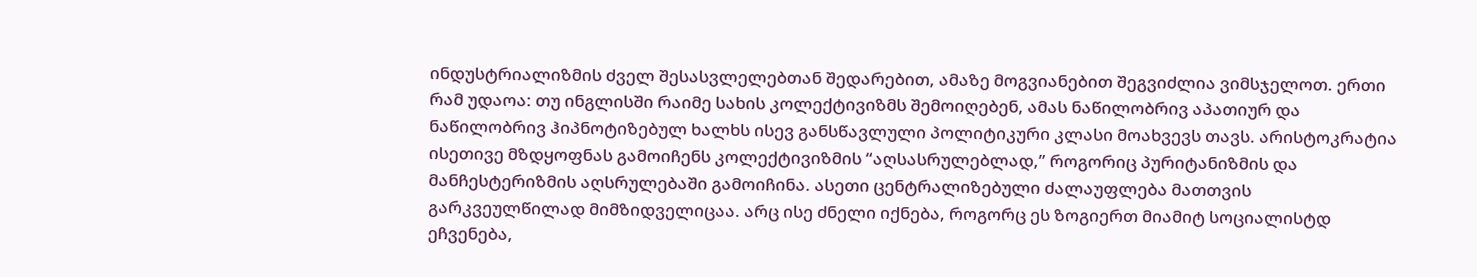ინდუსტრიალიზმის ძველ შესასვლელებთან შედარებით, ამაზე მოგვიანებით შეგვიძლია ვიმსჯელოთ. ერთი რამ უდაოა: თუ ინგლისში რაიმე სახის კოლექტივიზმს შემოიღებენ, ამას ნაწილობრივ აპათიურ და ნაწილობრივ ჰიპნოტიზებულ ხალხს ისევ განსწავლული პოლიტიკური კლასი მოახვევს თავს. არისტოკრატია ისეთივე მზდყოფნას გამოიჩენს კოლექტივიზმის “აღსასრულებლად,” როგორიც პურიტანიზმის და მანჩესტერიზმის აღსრულებაში გამოიჩინა. ასეთი ცენტრალიზებული ძალაუფლება მათთვის გარკვეულწილად მიმზიდველიცაა. არც ისე ძნელი იქნება, როგორც ეს ზოგიერთ მიამიტ სოციალისტდ ეჩვენება,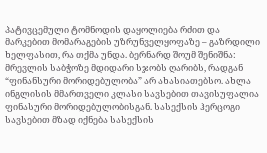პატივცემული ტომნოდის დაყოლიება რძით და მარკებით მომარაგების უზრუნველყოფაზე – გაზრდილი ხელფასით, რა თქმა უნდა. ბერნარდ შოუმ შენიშნა: მრევლის საბჭოზე მდიდარი სჯობს ღარიბს, რადგან “ფინანსური მორიდებულობა” არ ახასიათებსო. ახლა ინგლისის მმართველი კლასი სავსებით თავისუფალია ფინასური მორიდებულობისგან. სასექსის ჰერცოგი სავსებით მზად იქნება სასექსის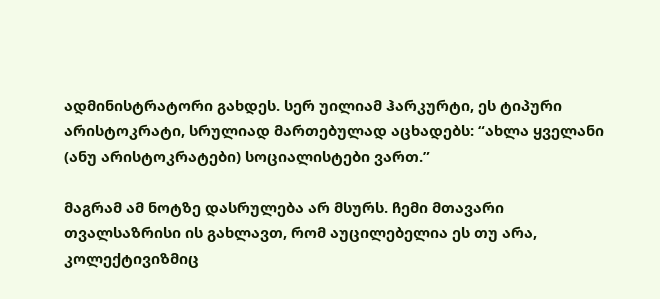ადმინისტრატორი გახდეს. სერ უილიამ ჰარკურტი, ეს ტიპური არისტოკრატი, სრულიად მართებულად აცხადებს: “ახლა ყველანი (ანუ არისტოკრატები) სოციალისტები ვართ.”

მაგრამ ამ ნოტზე დასრულება არ მსურს. ჩემი მთავარი თვალსაზრისი ის გახლავთ, რომ აუცილებელია ეს თუ არა, კოლექტივიზმიც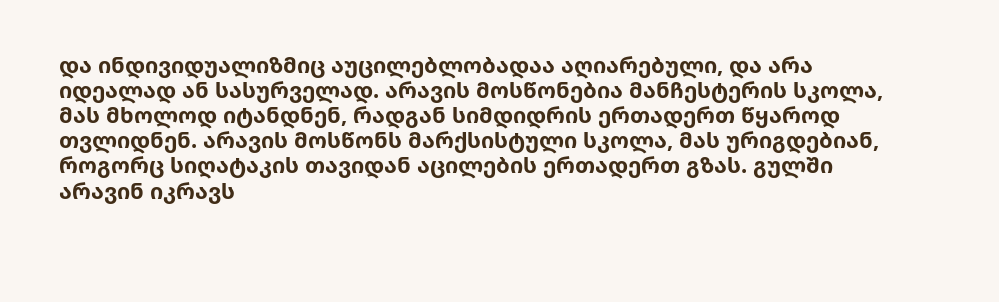და ინდივიდუალიზმიც აუცილებლობადაა აღიარებული, და არა იდეალად ან სასურველად. არავის მოსწონებია მანჩესტერის სკოლა, მას მხოლოდ იტანდნენ, რადგან სიმდიდრის ერთადერთ წყაროდ თვლიდნენ. არავის მოსწონს მარქსისტული სკოლა, მას ურიგდებიან, როგორც სიღატაკის თავიდან აცილების ერთადერთ გზას. გულში არავინ იკრავს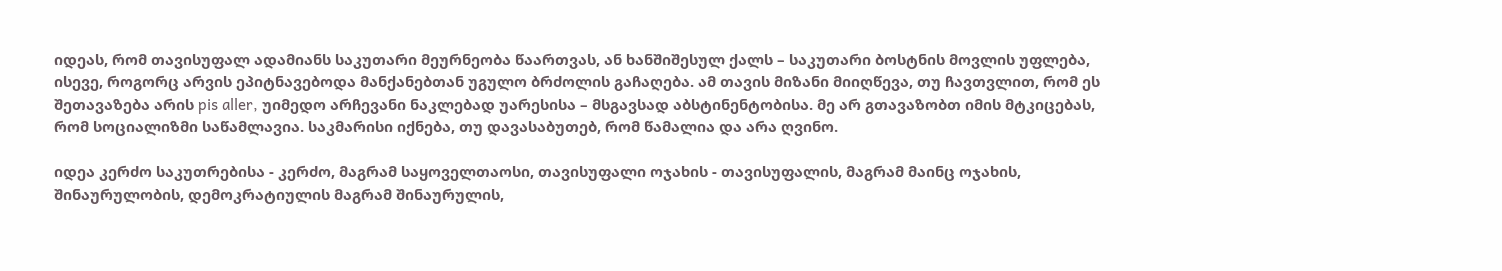იდეას, რომ თავისუფალ ადამიანს საკუთარი მეურნეობა წაართვას, ან ხანშიშესულ ქალს – საკუთარი ბოსტნის მოვლის უფლება, ისევე, როგორც არვის ეპიტნავებოდა მანქანებთან უგულო ბრძოლის გაჩაღება. ამ თავის მიზანი მიიღწევა, თუ ჩავთვლით, რომ ეს შეთავაზება არის pis aller, უიმედო არჩევანი ნაკლებად უარესისა – მსგავსად აბსტინენტობისა. მე არ გთავაზობთ იმის მტკიცებას, რომ სოციალიზმი საწამლავია. საკმარისი იქნება, თუ დავასაბუთებ, რომ წამალია და არა ღვინო.

იდეა კერძო საკუთრებისა - კერძო, მაგრამ საყოველთაოსი, თავისუფალი ოჯახის - თავისუფალის, მაგრამ მაინც ოჯახის, შინაურულობის, დემოკრატიულის მაგრამ შინაურულის,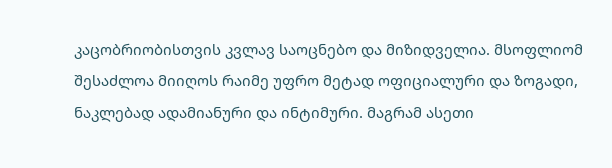კაცობრიობისთვის კვლავ საოცნებო და მიზიდველია. მსოფლიომ შესაძლოა მიიღოს რაიმე უფრო მეტად ოფიციალური და ზოგადი, ნაკლებად ადამიანური და ინტიმური. მაგრამ ასეთი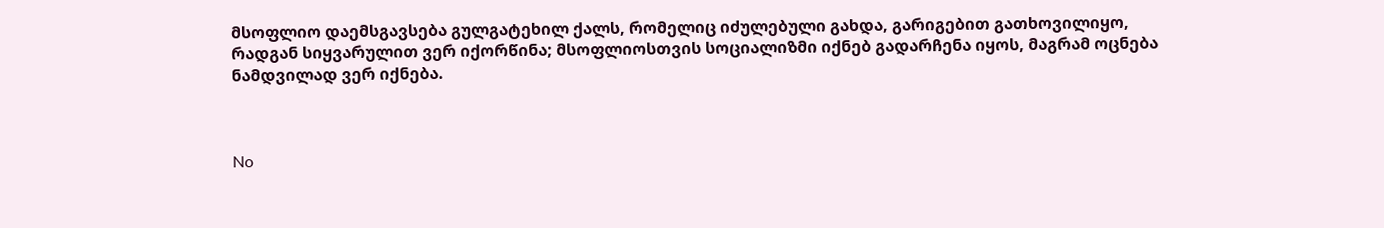მსოფლიო დაემსგავსება გულგატეხილ ქალს, რომელიც იძულებული გახდა, გარიგებით გათხოვილიყო, რადგან სიყვარულით ვერ იქორწინა; მსოფლიოსთვის სოციალიზმი იქნებ გადარჩენა იყოს, მაგრამ ოცნება ნამდვილად ვერ იქნება.



No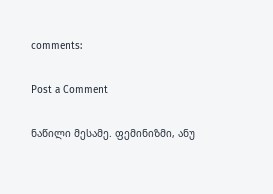comments:

Post a Comment

ნაწილი მესამე. ფემინიზმი, ანუ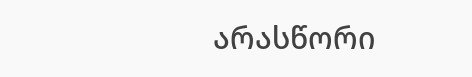არასწორი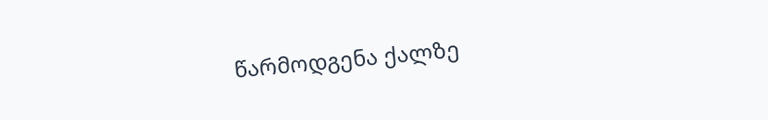წარმოდგენა ქალზე